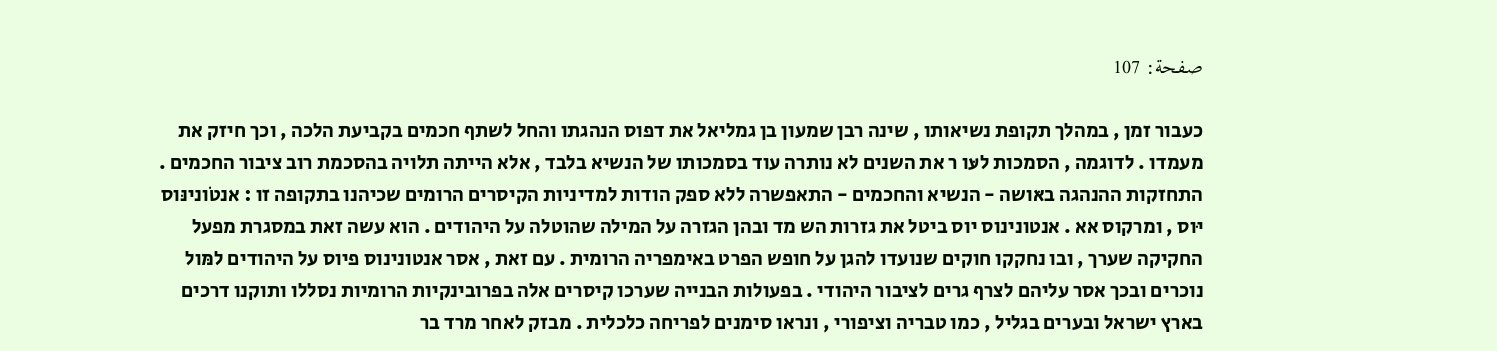صفحة: 107

כעבור זמן , במהלך תקופת נשיאותו , שינה רבן שמעון בן גמליאל את דפוס הנהגתו והחל לשתף חכמים בקביעת הלכה , וכך חיזק את מעמדו . לדוגמה , הסמכות לעּו ר את השנים לא נותרה עוד בסמכותו של הנשיא בלבד , אלא הייתה תלויה בהסכמת רוב ציבור החכמים . התחזקות ההנהגה באּושה - הנשיא והחכמים - התאפשרה ללא ספק הודות למדיניות הקיסרים הרומים שכיהנו בתקופה זו : אנטֹונינּוס יּוס , ומרקוס אא . אנטונינוס יוס ביטל את גזרות הש מד ובהן הגזרה על המילה שהוטלה על היהודים . הוא עשה זאת במסגרת מפעל החקיקה שערך , ובו נחקקו חוקים שנועדו להגן על חופש הפרט באימפריה הרומית . עם זאת , אסר אנטונינוס פיוס על היהודים למּול נוכרים ובכך אסר עליהם לצרף גרים לציבור היהודי . בפעולות הבנייה שערכו קיסרים אלה בפרובינקיות הרומיות נסללו ותוקנו דרכים בארץ ישראל ובערים בגליל , כמו טבריה וציפורי , ונראו סימנים לפריחה כלכלית . מבזק לאחר מרד בר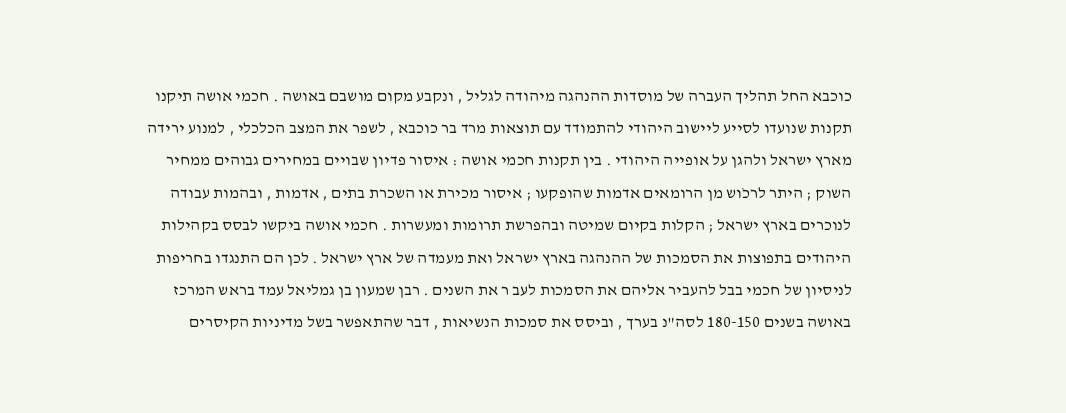כוכבא החל תהליך העברה של מוסדות ההנהגה מיהודה לגליל , ונקבע מקום מושבם באּושה . חכמי אושה תיקנו תקנות שנועדו לסייע ליישוב היהודי להתמודד עם תוצאות מרד בר כוכבא , לשפר את המצב הכלכלי , למנוע ירידה מארץ ישראל ולהגן על אופייה היהודי . בין תקנות חכמי אושה : איסור פדיון שבויים במחירים גבוהים ממחיר השוק ; היתר לרכֹוש מן הרומאים אדמות שהופקעו ; איסור מכירת או השכרת בתים , אדמות , ובהמות עבודה לנוכרים בארץ ישראל ; הקלות בקיום שמיטה ובהפרשת תרומות ומעשרות . חכמי אושה ביקשו לבסס בקהילות היהודים בתפוצות את הסמכות של ההנהגה בארץ ישראל ואת מעמדה של ארץ ישראל . לכן הם התנגדו בחריפות לניסיון של חכמי בבל להעביר אליהם את הסמכות לעּב ר את השנים . רבן שמעון בן גמליאל עמד בראש המרכז באושה בשנים 180-150 לסה"נ בערך , וביסס את סמכות הנשיאות , דבר שהתאפשר בשל מדיניות הקיסרים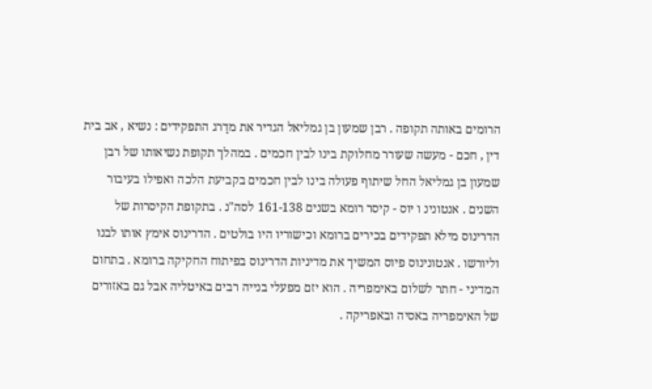הרומים באותה תקופה . רבן שמעון בן גמליאל הגדיר את מדַרג התפקידים : נשיא , אב בית דין , חכם - מעשה שעורר מחלוקת בינו לבין חכמים . במהלך תקופת נשיאותו של רבן שמעון בן גמליאל החל שיתוף פעולה בינו לבין חכמים בקביעת הלכה ואפילו בעיבור השנים . אנטונינ ו יּוס - קיסר רומא בשנים 161-138 לסה"נ . בתקופת הקיסרות של הדרינוס מילא תפקידים בכירים ברומא וכישוריו היו בולטים . הדרינוס אימץ אותו לבנו וליורשו . אנטונינוס פיוס המשיך את מדיניות הדרינוס בפיתוח החקיקה ברומא . בתחום המדיני - חתר לשלום באימפריה . הוא יזם מפעלי בנייה רבים באיטליה אבל גם באזורים של האימפריה באסיה ובאפריקה .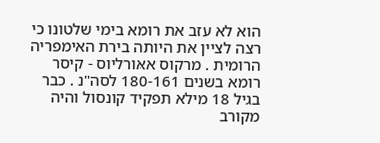הוא לא עזב את רומא בימי שלטונו כי רצה לציין את היותה בירת האימפריה הרומית . מרקוס אאּורליוס - קיסר רומא בשנים 180-161 לסה"נ . כבר בגיל 18 מילא תפקיד קונסול והיה מקורב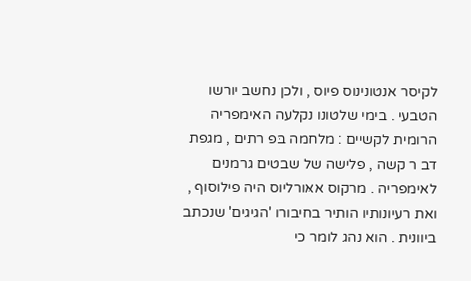לקיסר אנטונינוס פיוס , ולכן נחשב יורשו הטבעי . בימי שלטונו נקלעה האימפריה הרומית לקשיים : מלחמה בּפ רתים , מגפת דב ר קשה , פלישה של שבטים גרמנים לאימפריה . מרקוס אאּורליוס היה פילוסוף , ואת רעיונותיו הותיר בחיבורו 'הגיגים' שנכתב ביוונית . הוא נהג לומר כי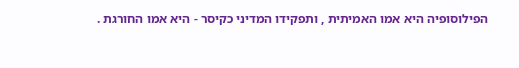הפילוסופיה היא אמו האמיתית , ותפקידו המדיני כקיסר - היא אמו החורגת .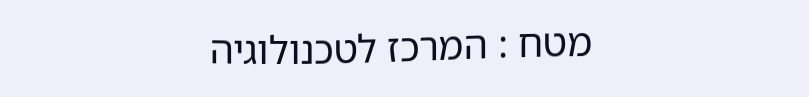מטח : המרכז לטכנולוגיה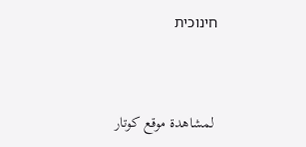חינוכית


 لمشاهدة موقع كوتار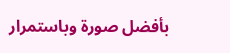بأفضل صورة وباستمرار